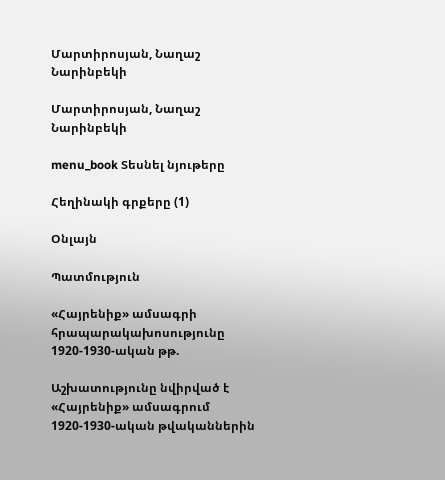Մարտիրոսյան, Նաղաշ Նարինբեկի

Մարտիրոսյան, Նաղաշ Նարինբեկի

menu_book Տեսնել նյութերը

Հեղինակի գրքերը (1)

Օնլայն

Պատմություն

«Հայրենիք» ամսագրի հրապարակախոսությունը 1920-1930-ական թթ.

Աշխատությունը նվիրված է «Հայրենիք» ամսագրում 1920-1930-ական թվականներին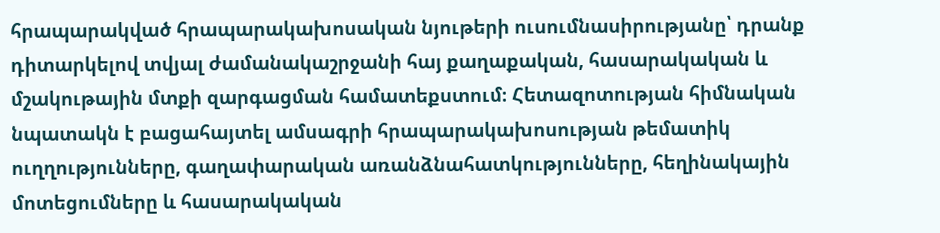հրապարակված հրապարակախոսական նյութերի ուսումնասիրությանը՝ դրանք դիտարկելով տվյալ ժամանակաշրջանի հայ քաղաքական, հասարակական և մշակութային մտքի զարգացման համատեքստում։ Հետազոտության հիմնական նպատակն է բացահայտել ամսագրի հրապարակախոսության թեմատիկ ուղղությունները, գաղափարական առանձնահատկությունները, հեղինակային մոտեցումները և հասարակական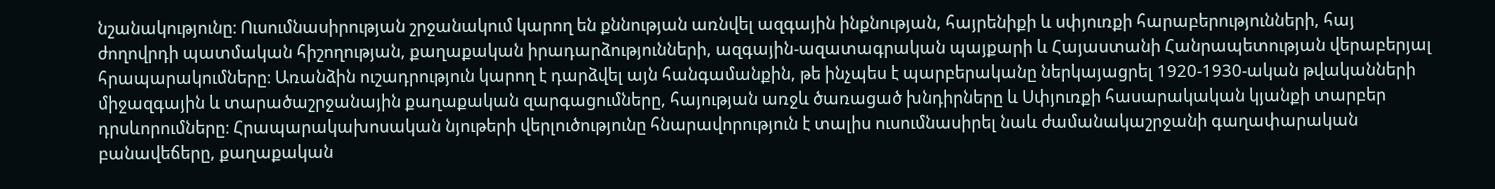նշանակությունը։ Ուսումնասիրության շրջանակում կարող են քննության առնվել ազգային ինքնության, հայրենիքի և սփյուռքի հարաբերությունների, հայ ժողովրդի պատմական հիշողության, քաղաքական իրադարձությունների, ազգային-ազատագրական պայքարի և Հայաստանի Հանրապետության վերաբերյալ հրապարակումները։ Առանձին ուշադրություն կարող է դարձվել այն հանգամանքին, թե ինչպես է պարբերականը ներկայացրել 1920-1930-ական թվականների միջազգային և տարածաշրջանային քաղաքական զարգացումները, հայության առջև ծառացած խնդիրները և Սփյուռքի հասարակական կյանքի տարբեր դրսևորումները։ Հրապարակախոսական նյութերի վերլուծությունը հնարավորություն է տալիս ուսումնասիրել նաև ժամանակաշրջանի գաղափարական բանավեճերը, քաղաքական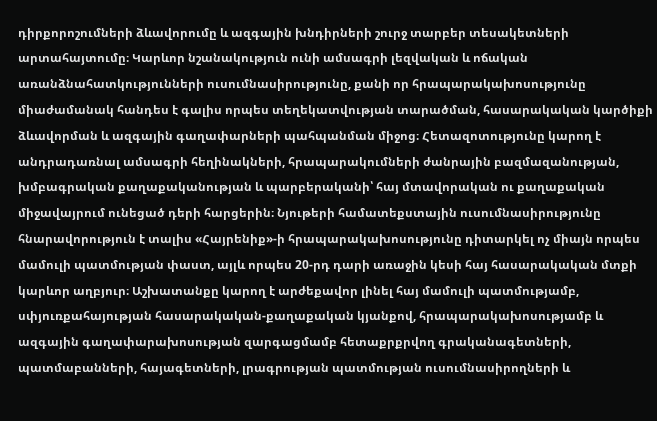դիրքորոշումների ձևավորումը և ազգային խնդիրների շուրջ տարբեր տեսակետների արտահայտումը։ Կարևոր նշանակություն ունի ամսագրի լեզվական և ոճական առանձնահատկությունների ուսումնասիրությունը, քանի որ հրապարակախոսությունը միաժամանակ հանդես է գալիս որպես տեղեկատվության տարածման, հասարակական կարծիքի ձևավորման և ազգային գաղափարների պահպանման միջոց։ Հետազոտությունը կարող է անդրադառնալ ամսագրի հեղինակների, հրապարակումների ժանրային բազմազանության, խմբագրական քաղաքականության և պարբերականի՝ հայ մտավորական ու քաղաքական միջավայրում ունեցած դերի հարցերին։ Նյութերի համատեքստային ուսումնասիրությունը հնարավորություն է տալիս «Հայրենիք»-ի հրապարակախոսությունը դիտարկել ոչ միայն որպես մամուլի պատմության փաստ, այլև որպես 20-րդ դարի առաջին կեսի հայ հասարակական մտքի կարևոր աղբյուր։ Աշխատանքը կարող է արժեքավոր լինել հայ մամուլի պատմությամբ, սփյուռքահայության հասարակական-քաղաքական կյանքով, հրապարակախոսությամբ և ազգային գաղափարախոսության զարգացմամբ հետաքրքրվող գրականագետների, պատմաբանների, հայագետների, լրագրության պատմության ուսումնասիրողների և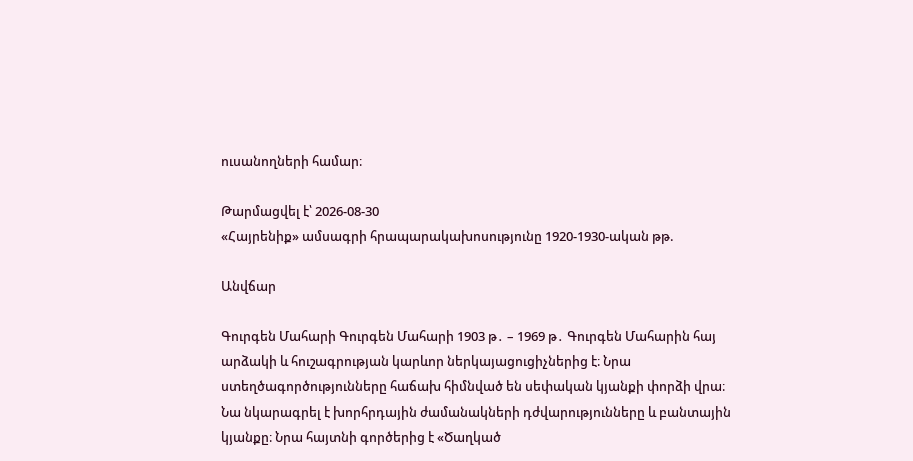ուսանողների համար։

Թարմացվել է՝ 2026-08-30
«Հայրենիք» ամսագրի հրապարակախոսությունը 1920-1930-ական թթ.

Անվճար

Գուրգեն Մահարի Գուրգեն Մահարի 1903 թ․ – 1969 թ․ Գուրգեն Մահարին հայ արձակի և հուշագրության կարևոր ներկայացուցիչներից է։ Նրա ստեղծագործությունները հաճախ հիմնված են սեփական կյանքի փորձի վրա։ Նա նկարագրել է խորհրդային ժամանակների դժվարությունները և բանտային կյանքը։ Նրա հայտնի գործերից է «Ծաղկած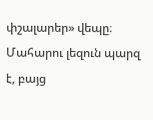փշալարեր» վեպը։ Մահարու լեզուն պարզ է, բայց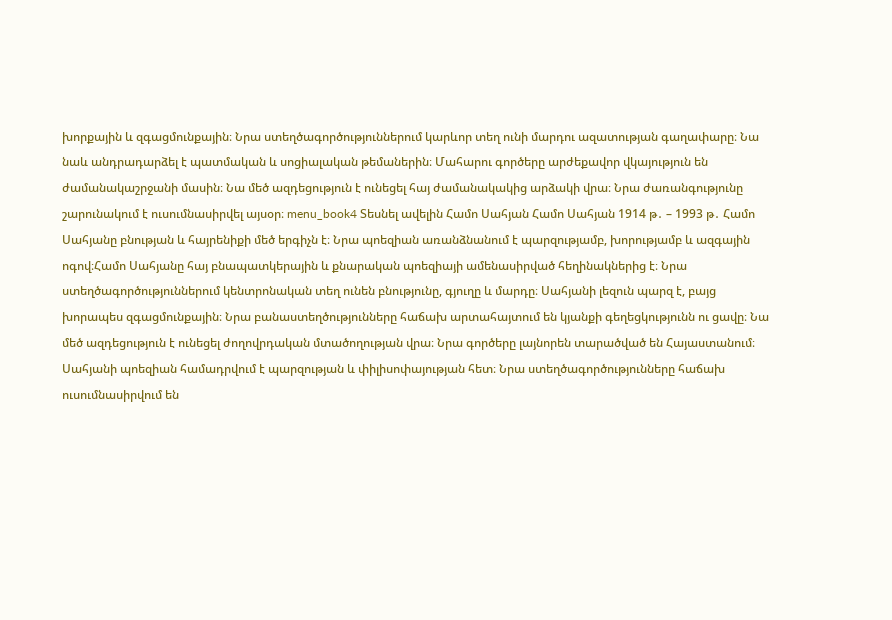խորքային և զգացմունքային։ Նրա ստեղծագործություններում կարևոր տեղ ունի մարդու ազատության գաղափարը։ Նա նաև անդրադարձել է պատմական և սոցիալական թեմաներին։ Մահարու գործերը արժեքավոր վկայություն են ժամանակաշրջանի մասին։ Նա մեծ ազդեցություն է ունեցել հայ ժամանակակից արձակի վրա։ Նրա ժառանգությունը շարունակում է ուսումնասիրվել այսօր։ menu_book4 Տեսնել ավելին Համո Սահյան Համո Սահյան 1914 թ․ – 1993 թ․ Համո Սահյանը բնության և հայրենիքի մեծ երգիչն է։ Նրա պոեզիան առանձնանում է պարզությամբ, խորությամբ և ազգային ոգով։Համո Սահյանը հայ բնապատկերային և քնարական պոեզիայի ամենասիրված հեղինակներից է։ Նրա ստեղծագործություններում կենտրոնական տեղ ունեն բնությունը, գյուղը և մարդը։ Սահյանի լեզուն պարզ է, բայց խորապես զգացմունքային։ Նրա բանաստեղծությունները հաճախ արտահայտում են կյանքի գեղեցկությունն ու ցավը։ Նա մեծ ազդեցություն է ունեցել ժողովրդական մտածողության վրա։ Նրա գործերը լայնորեն տարածված են Հայաստանում։ Սահյանի պոեզիան համադրվում է պարզության և փիլիսոփայության հետ։ Նրա ստեղծագործությունները հաճախ ուսումնասիրվում են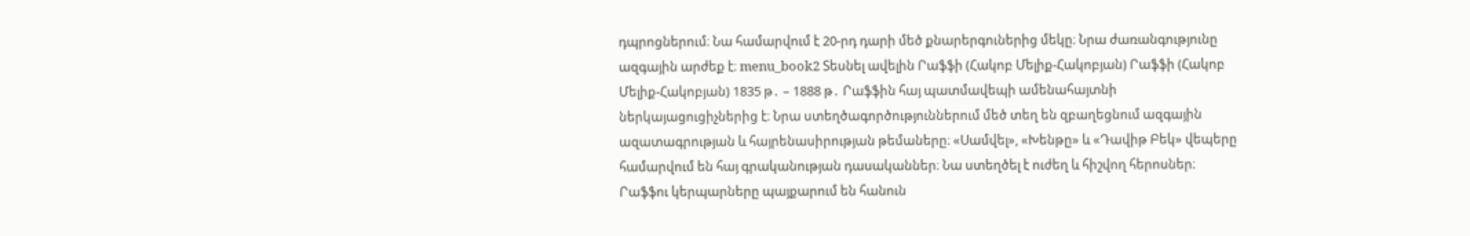դպրոցներում։ Նա համարվում է 20-րդ դարի մեծ քնարերգուներից մեկը։ Նրա ժառանգությունը ազգային արժեք է։ menu_book2 Տեսնել ավելին Րաֆֆի (Հակոբ Մելիք-Հակոբյան) Րաֆֆի (Հակոբ Մելիք-Հակոբյան) 1835 թ․ – 1888 թ․ Րաֆֆին հայ պատմավեպի ամենահայտնի ներկայացուցիչներից է։ Նրա ստեղծագործություններում մեծ տեղ են զբաղեցնում ազգային ազատագրության և հայրենասիրության թեմաները։ «Սամվել», «Խենթը» և «Դավիթ Բեկ» վեպերը համարվում են հայ գրականության դասականներ։ Նա ստեղծել է ուժեղ և հիշվող հերոսներ։ Րաֆֆու կերպարները պայքարում են հանուն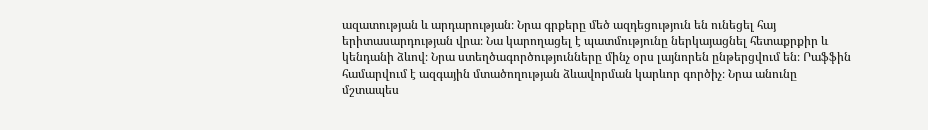ազատության և արդարության։ Նրա գրքերը մեծ ազդեցություն են ունեցել հայ երիտասարդության վրա։ Նա կարողացել է պատմությունը ներկայացնել հետաքրքիր և կենդանի ձևով։ Նրա ստեղծագործությունները մինչ օրս լայնորեն ընթերցվում են։ Րաֆֆին համարվում է ազգային մտածողության ձևավորման կարևոր գործիչ։ Նրա անունը մշտապես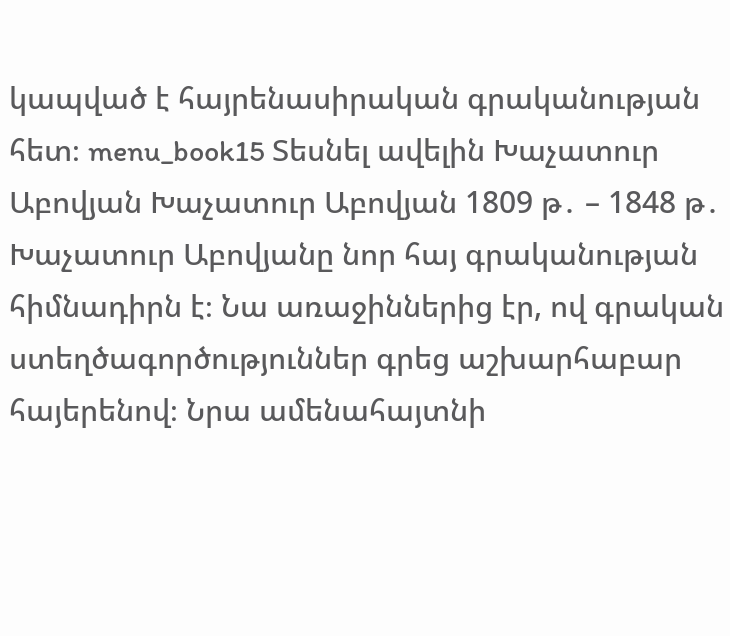կապված է հայրենասիրական գրականության հետ։ menu_book15 Տեսնել ավելին Խաչատուր Աբովյան Խաչատուր Աբովյան 1809 թ․ – 1848 թ․ Խաչատուր Աբովյանը նոր հայ գրականության հիմնադիրն է։ Նա առաջիններից էր, ով գրական ստեղծագործություններ գրեց աշխարհաբար հայերենով։ Նրա ամենահայտնի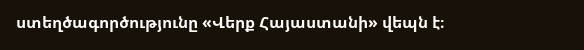ստեղծագործությունը «Վերք Հայաստանի» վեպն է։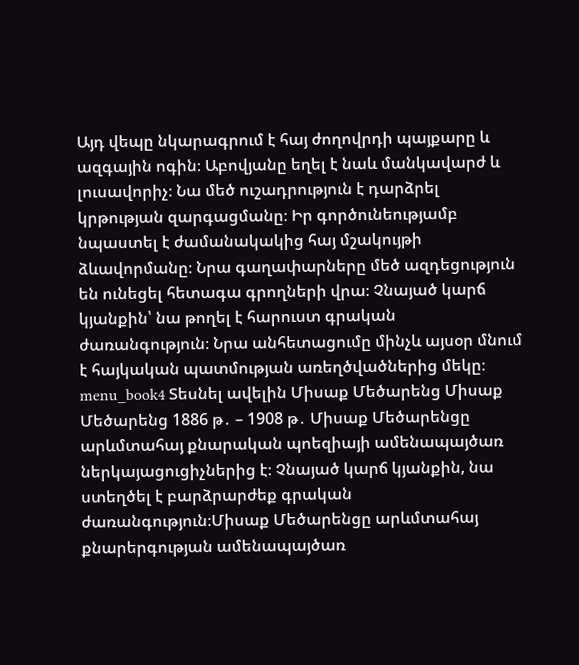Այդ վեպը նկարագրում է հայ ժողովրդի պայքարը և ազգային ոգին։ Աբովյանը եղել է նաև մանկավարժ և լուսավորիչ։ Նա մեծ ուշադրություն է դարձրել կրթության զարգացմանը։ Իր գործունեությամբ նպաստել է ժամանակակից հայ մշակույթի ձևավորմանը։ Նրա գաղափարները մեծ ազդեցություն են ունեցել հետագա գրողների վրա։ Չնայած կարճ կյանքին՝ նա թողել է հարուստ գրական ժառանգություն։ Նրա անհետացումը մինչև այսօր մնում է հայկական պատմության առեղծվածներից մեկը։ menu_book4 Տեսնել ավելին Միսաք Մեծարենց Միսաք Մեծարենց 1886 թ․ – 1908 թ․ Միսաք Մեծարենցը արևմտահայ քնարական պոեզիայի ամենապայծառ ներկայացուցիչներից է։ Չնայած կարճ կյանքին, նա ստեղծել է բարձրարժեք գրական ժառանգություն։Միսաք Մեծարենցը արևմտահայ քնարերգության ամենապայծառ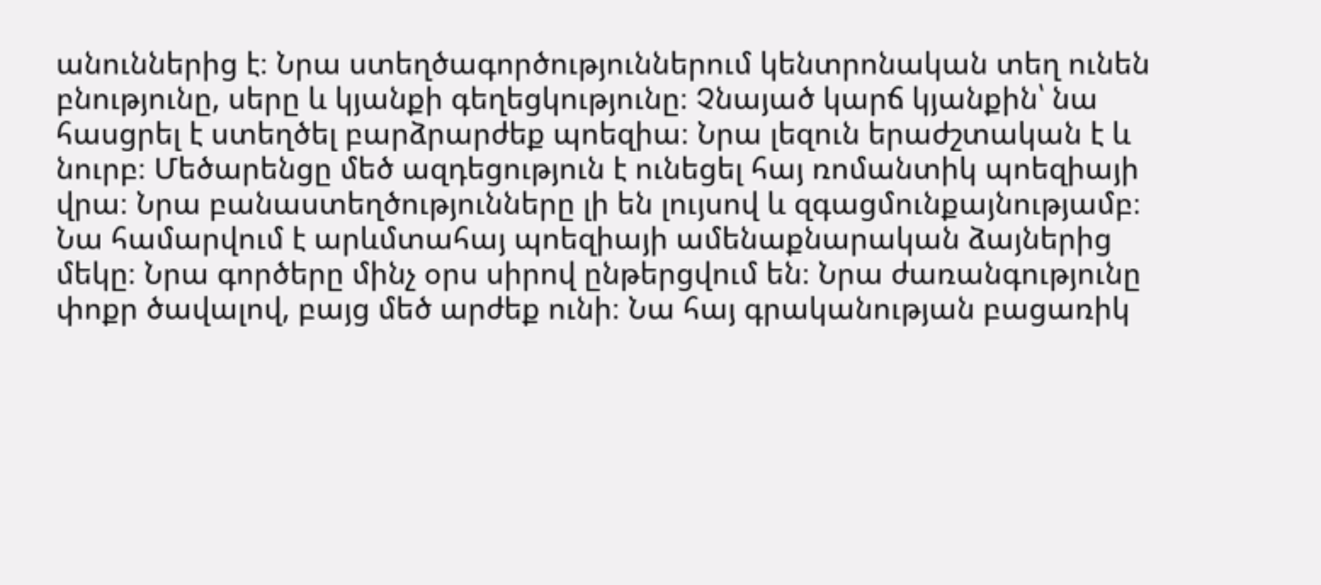անուններից է։ Նրա ստեղծագործություններում կենտրոնական տեղ ունեն բնությունը, սերը և կյանքի գեղեցկությունը։ Չնայած կարճ կյանքին՝ նա հասցրել է ստեղծել բարձրարժեք պոեզիա։ Նրա լեզուն երաժշտական է և նուրբ։ Մեծարենցը մեծ ազդեցություն է ունեցել հայ ռոմանտիկ պոեզիայի վրա։ Նրա բանաստեղծությունները լի են լույսով և զգացմունքայնությամբ։ Նա համարվում է արևմտահայ պոեզիայի ամենաքնարական ձայներից մեկը։ Նրա գործերը մինչ օրս սիրով ընթերցվում են։ Նրա ժառանգությունը փոքր ծավալով, բայց մեծ արժեք ունի։ Նա հայ գրականության բացառիկ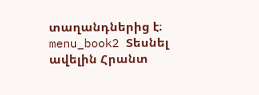տաղանդներից է։ menu_book2 Տեսնել ավելին Հրանտ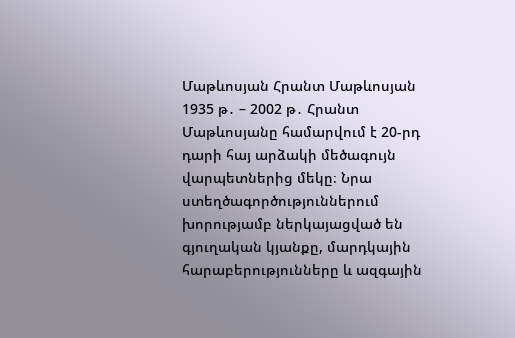Մաթևոսյան Հրանտ Մաթևոսյան 1935 թ․ – 2002 թ․ Հրանտ Մաթևոսյանը համարվում է 20-րդ դարի հայ արձակի մեծագույն վարպետներից մեկը։ Նրա ստեղծագործություններում խորությամբ ներկայացված են գյուղական կյանքը, մարդկային հարաբերությունները և ազգային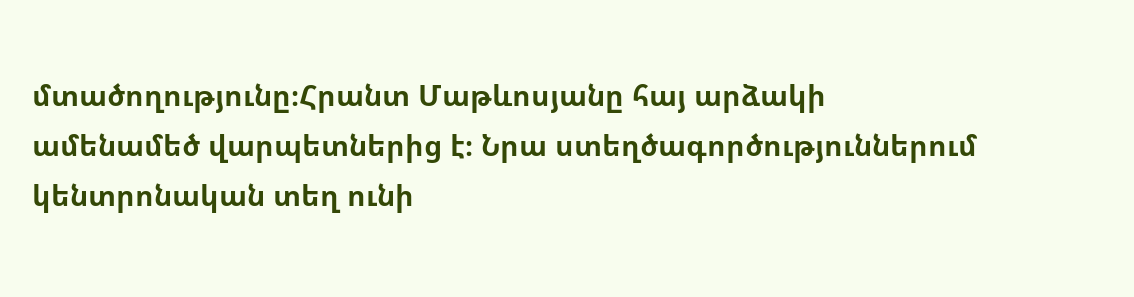մտածողությունը։Հրանտ Մաթևոսյանը հայ արձակի ամենամեծ վարպետներից է։ Նրա ստեղծագործություններում կենտրոնական տեղ ունի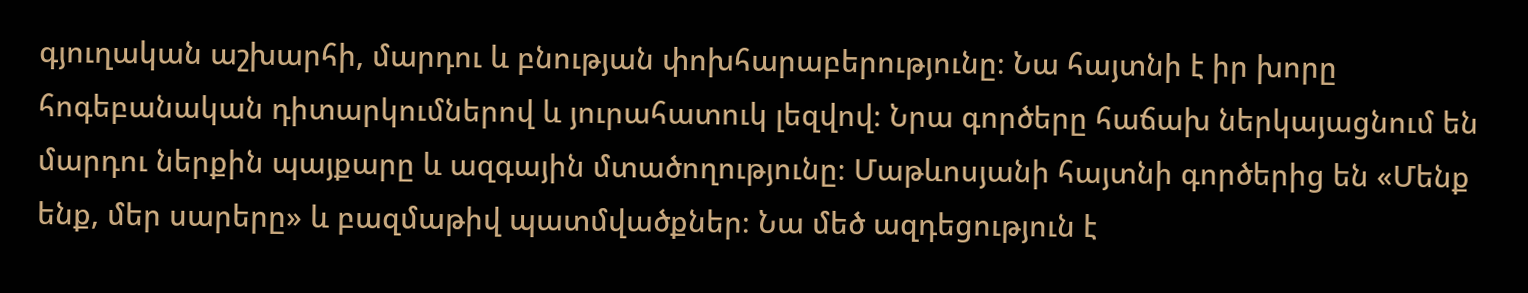գյուղական աշխարհի, մարդու և բնության փոխհարաբերությունը։ Նա հայտնի է իր խորը հոգեբանական դիտարկումներով և յուրահատուկ լեզվով։ Նրա գործերը հաճախ ներկայացնում են մարդու ներքին պայքարը և ազգային մտածողությունը։ Մաթևոսյանի հայտնի գործերից են «Մենք ենք, մեր սարերը» և բազմաթիվ պատմվածքներ։ Նա մեծ ազդեցություն է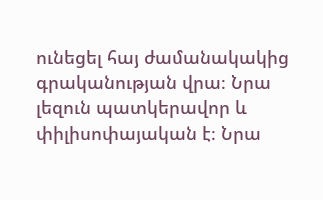ունեցել հայ ժամանակակից գրականության վրա։ Նրա լեզուն պատկերավոր և փիլիսոփայական է։ Նրա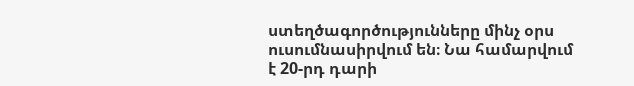ստեղծագործությունները մինչ օրս ուսումնասիրվում են։ Նա համարվում է 20-րդ դարի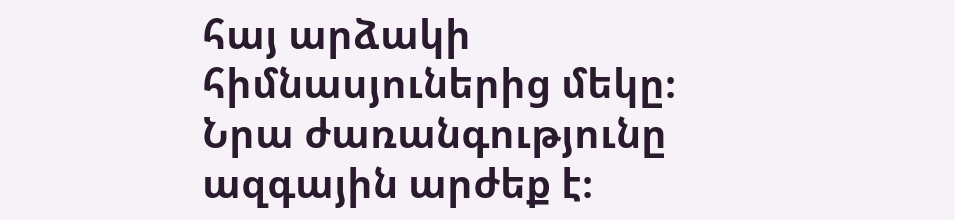հայ արձակի հիմնասյուներից մեկը։ Նրա ժառանգությունը ազգային արժեք է։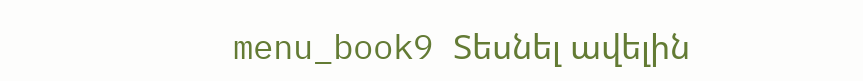menu_book9 Տեսնել ավելին